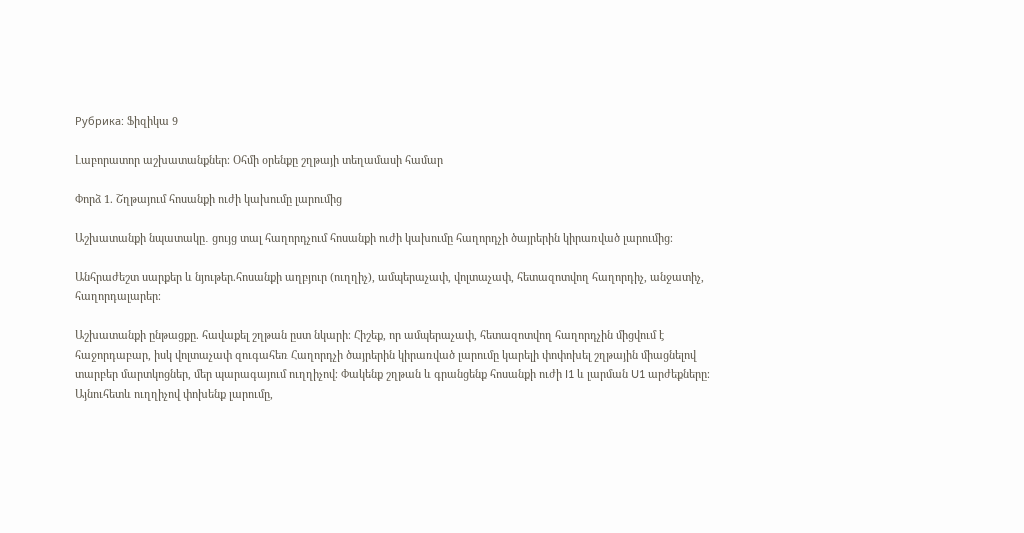Рубрика: Ֆիզիկա 9

Լաբորատոր աշխատանքներ։ Օհմի օրենքը շղթայի տեղամասի համար

Փորձ 1. Շղթայում հոսանքի ուժի կախումը լարումից

Աշխատանքի նպատակը․ ցույց տալ հաղորդչում հոսանքի ուժի կախումը հաղորդչի ծայրերին կիրառված լարումից։

Անհրաժեշտ սարքեր և նյութեր.հոսանքի աղբյուր (ուղղիչ), ամպերաչափ, վոլտաչափ, հետազոտվող հաղորդիչ, անջատիչ, հաղորդալարեր։

Աշխատանքի ընթացքը. հավաքել շղթան ըստ նկարի։ Հիշեք, որ ամպերաչափ, հետազոտվող հաղորդչին միցվում է հաջորդաբար, իսկ վոլտաչափ զուգահեռ Հաղորդչի ծայրերին կիրառված լարումը կարելի փոփոխել շղթային միացնելով տարբեր մարտկոցներ, մեր պարագայում ուղղիչով։ Փակենք շղթան և գրանցենք հոսանքի ուժի I1 և լարման U1 արժեքները։ Այնուհետև ուղղիչով փոխենք լարումը,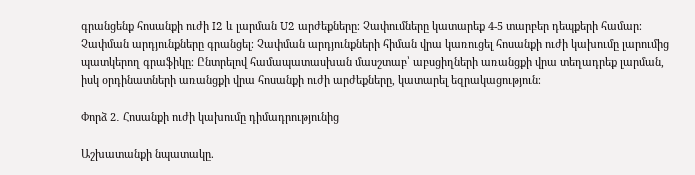գրանցենք հոսանքի ուժի I2 և լարման U2 արժեքները։ Չափումները կատարեք 4-5 տարբեր դեպքերի համար։ Չափման արդյունքները գրանցել։ Չափման արդյունքների հիման վրա կառուցել հոսանքի ուժի կախումը լարումից պատկերող գրաֆիկը։ Ընտրելով համապատասխան մասշտաբ՝ աբսցիղների առանցքի վրա տեղադրեք լարման, իսկ օրդինատների առանցքի վրա հոսանքի ուժի արժեքները, կատարել եզրակացություն։

Փորձ 2․ Հոսանքի ուժի կախումը դիմադրությունից

Աշխատանքի նպատակը.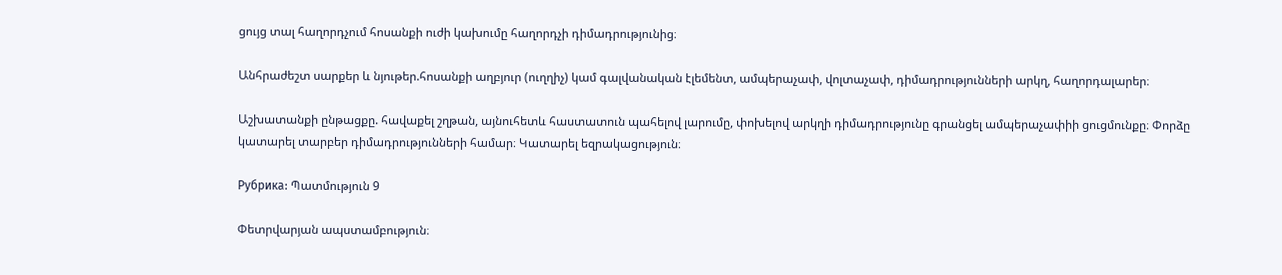ցույց տալ հաղորդչում հոսանքի ուժի կախումը հաղորդչի դիմադրությունից։

Անհրաժեշտ սարքեր և նյութեր.հոսանքի աղբյուր (ուղղիչ) կամ գալվանական էլեմենտ, ամպերաչափ, վոլտաչափ, դիմադրությունների արկղ, հաղորդալարեր։

Աշխատանքի ընթացքը. հավաքել շղթան, այնուհետև հաստատուն պահելով լարումը, փոխելով արկղի դիմադրությունը գրանցել ամպերաչափիի ցուցմունքը։ Փորձը կատարել տարբեր դիմադրությունների համար։ Կատարել եզրակացություն։

Рубрика: Պատմություն 9

Փետրվարյան ապստամբություն։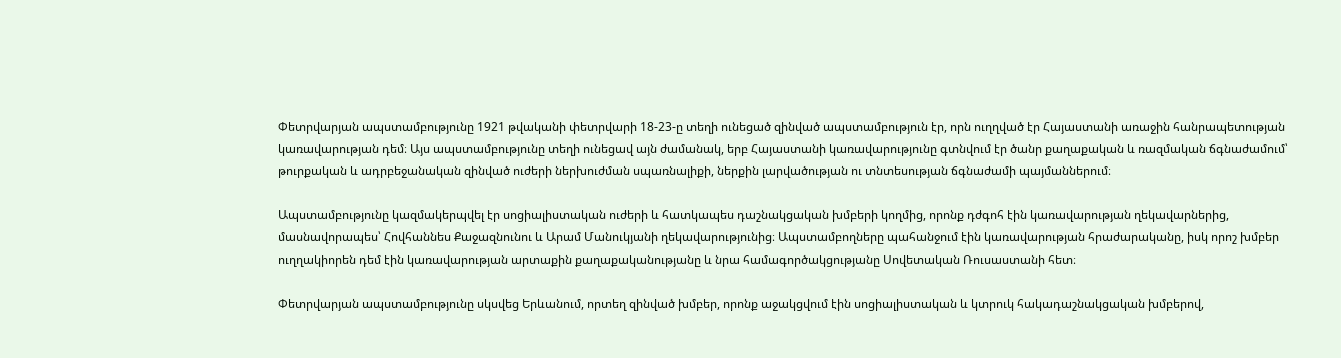Փետրվարյան ապստամբությունը 1921 թվականի փետրվարի 18-23-ը տեղի ունեցած զինված ապստամբություն էր, որն ուղղված էր Հայաստանի առաջին հանրապետության կառավարության դեմ։ Այս ապստամբությունը տեղի ունեցավ այն ժամանակ, երբ Հայաստանի կառավարությունը գտնվում էր ծանր քաղաքական և ռազմական ճգնաժամում՝ թուրքական և ադրբեջանական զինված ուժերի ներխուժման սպառնալիքի, ներքին լարվածության ու տնտեսության ճգնաժամի պայմաններում։

Ապստամբությունը կազմակերպվել էր սոցիալիստական ուժերի և հատկապես դաշնակցական խմբերի կողմից, որոնք դժգոհ էին կառավարության ղեկավարներից, մասնավորապես՝ Հովհաննես Քաջազնունու և Արամ Մանուկյանի ղեկավարությունից։ Ապստամբողները պահանջում էին կառավարության հրաժարականը, իսկ որոշ խմբեր ուղղակիորեն դեմ էին կառավարության արտաքին քաղաքականությանը և նրա համագործակցությանը Սովետական Ռուսաստանի հետ։

Փետրվարյան ապստամբությունը սկսվեց Երևանում, որտեղ զինված խմբեր, որոնք աջակցվում էին սոցիալիստական և կտրուկ հակադաշնակցական խմբերով,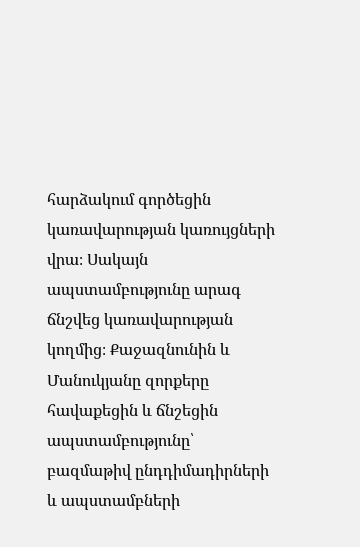հարձակում գործեցին կառավարության կառույցների վրա։ Սակայն ապստամբությունը արագ ճնշվեց կառավարության կողմից։ Քաջազնունին և Մանուկյանը զորքերը հավաքեցին և ճնշեցին ապստամբությունը՝ բազմաթիվ ընդդիմադիրների և ապստամբների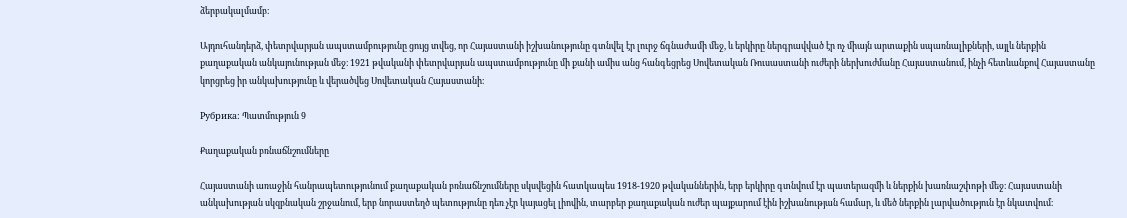ձերբակալմամբ։

Այդուհանդերձ, փետրվարյան ապստամբությունը ցույց տվեց, որ Հայաստանի իշխանությունը գտնվել էր լուրջ ճգնաժամի մեջ, և երկիրը ներգրավված էր ոչ միայն արտաքին սպառնալիքների, այլև ներքին քաղաքական անկայունության մեջ։ 1921 թվականի փետրվարյան ապստամբությունը մի քանի ամիս անց հանգեցրեց Սովետական Ռուսաստանի ուժերի ներխուժմանը Հայաստանում, ինչի հետևանքով Հայաստանը կորցրեց իր անկախությունը և վերածվեց Սովետական Հայաստանի։

Рубрика: Պատմություն 9

Քաղաքական բռնաճնշումները

Հայաստանի առաջին հանրապետությունում քաղաքական բռնաճնշումները սկսվեցին հատկապես 1918-1920 թվականներին, երբ երկիրը գտնվում էր պատերազմի և ներքին խառնաշփոթի մեջ։ Հայաստանի անկախության սկզբնական շրջանում, երբ նորաստեղծ պետությունը դեռ չէր կայացել լիովին, տարբեր քաղաքական ուժեր պայքարում էին իշխանության համար, և մեծ ներքին լարվածություն էր նկատվում։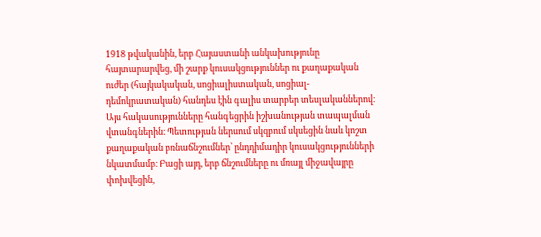1918 թվականին, երբ Հայաստանի անկախությունը հայտարարվեց, մի շարք կուսակցություններ ու քաղաքական ուժեր (հայկակական, սոցիալիստական, սոցիալ-դեմոկրատական) հանդես էին գալիս տարբեր տեսլականներով։ Այս հակասությունները հանգեցրին իշխանության տապալման վտանգներին։ Պետության ներսում սկզբում սկսեցին նաև կոշտ քաղաքական բռնաճնշումներ՝ ընդդիմադիր կուսակցությունների նկատմամբ։ Բացի այդ, երբ ճնշումները ու մռայլ միջավայրը փոխվեցին,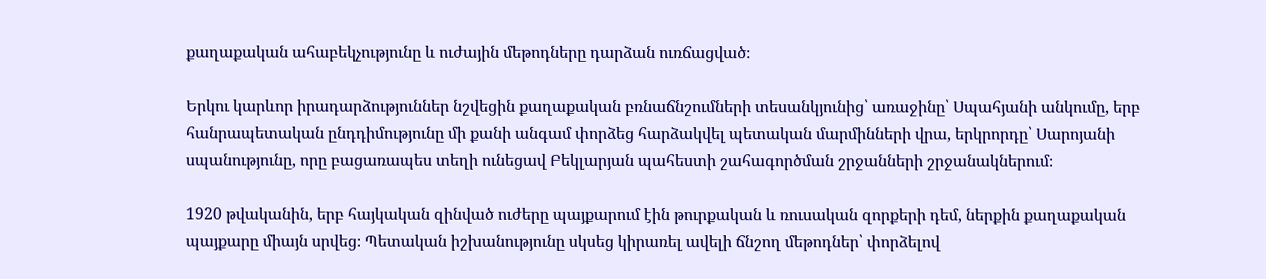քաղաքական ահաբեկչությունը և ուժային մեթոդները դարձան ուռճացված։

Երկու կարևոր իրադարձություններ նշվեցին քաղաքական բռնաճնշումների տեսանկյունից՝ առաջինը՝ Սպահյանի անկումը, երբ հանրապետական ընդդիմությունը մի քանի անգամ փորձեց հարձակվել պետական մարմինների վրա, երկրորդը՝ Սարոյանի սպանությունը, որը բացառապես տեղի ունեցավ Բեկլարյան պահեստի շահագործման շրջանների շրջանակներում։

1920 թվականին, երբ հայկական զինված ուժերը պայքարում էին թուրքական և ռուսական զորքերի դեմ, ներքին քաղաքական պայքարը միայն սրվեց։ Պետական իշխանությունը սկսեց կիրառել ավելի ճնշող մեթոդներ՝ փորձելով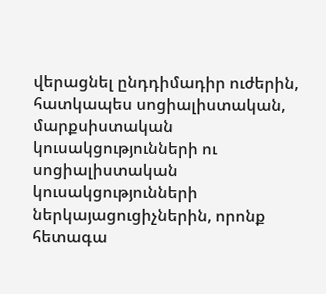վերացնել ընդդիմադիր ուժերին, հատկապես սոցիալիստական, մարքսիստական կուսակցությունների ու սոցիալիստական կուսակցությունների ներկայացուցիչներին, որոնք հետագա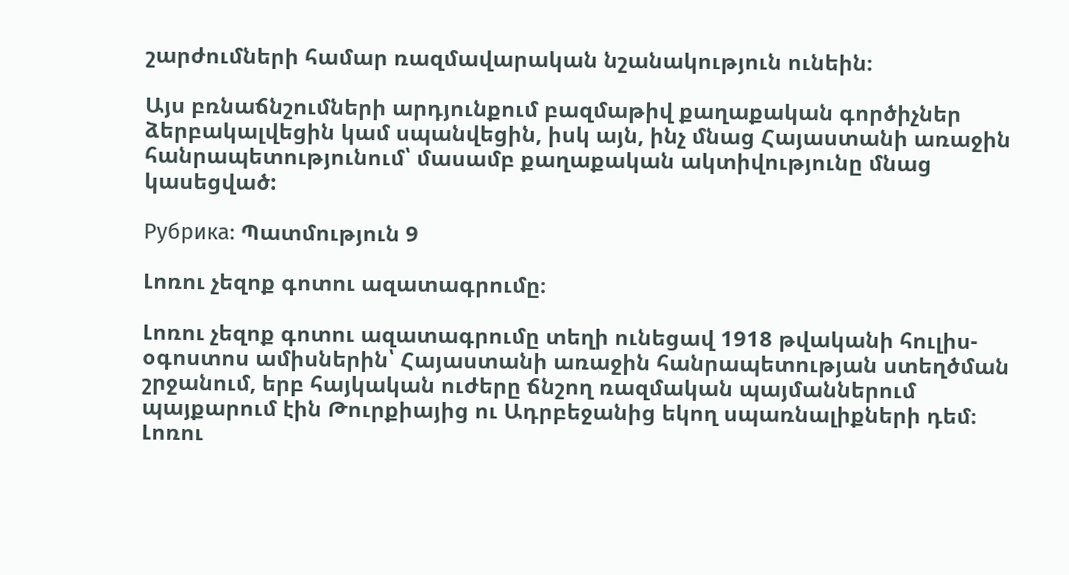շարժումների համար ռազմավարական նշանակություն ունեին։

Այս բռնաճնշումների արդյունքում բազմաթիվ քաղաքական գործիչներ ձերբակալվեցին կամ սպանվեցին, իսկ այն, ինչ մնաց Հայաստանի առաջին հանրապետությունում՝ մասամբ քաղաքական ակտիվությունը մնաց կասեցված:

Рубрика: Պատմություն 9

Լոռու չեզոք գոտու ազատագրումը։

Լոռու չեզոք գոտու ազատագրումը տեղի ունեցավ 1918 թվականի հուլիս-օգոստոս ամիսներին՝ Հայաստանի առաջին հանրապետության ստեղծման շրջանում, երբ հայկական ուժերը ճնշող ռազմական պայմաններում պայքարում էին Թուրքիայից ու Ադրբեջանից եկող սպառնալիքների դեմ։ Լոռու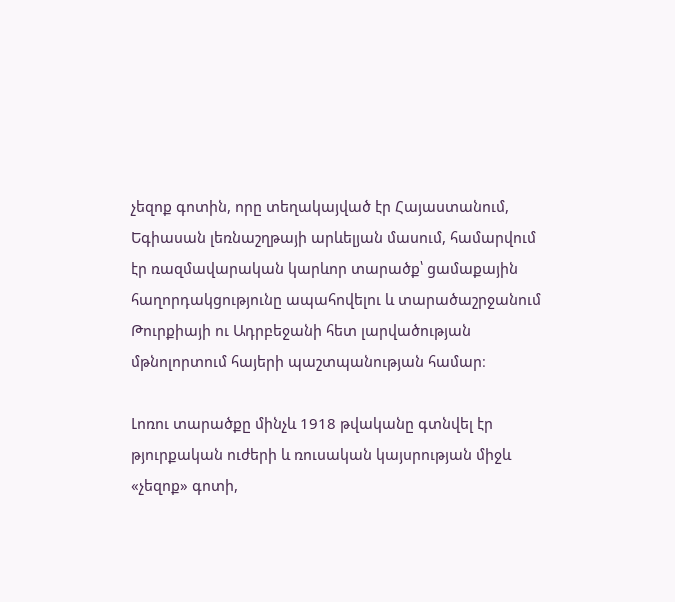չեզոք գոտին, որը տեղակայված էր Հայաստանում, Եգիասան լեռնաշղթայի արևելյան մասում, համարվում էր ռազմավարական կարևոր տարածք՝ ցամաքային հաղորդակցությունը ապահովելու և տարածաշրջանում Թուրքիայի ու Ադրբեջանի հետ լարվածության մթնոլորտում հայերի պաշտպանության համար։

Լոռու տարածքը մինչև 1918 թվականը գտնվել էր թյուրքական ուժերի և ռուսական կայսրության միջև «չեզոք» գոտի,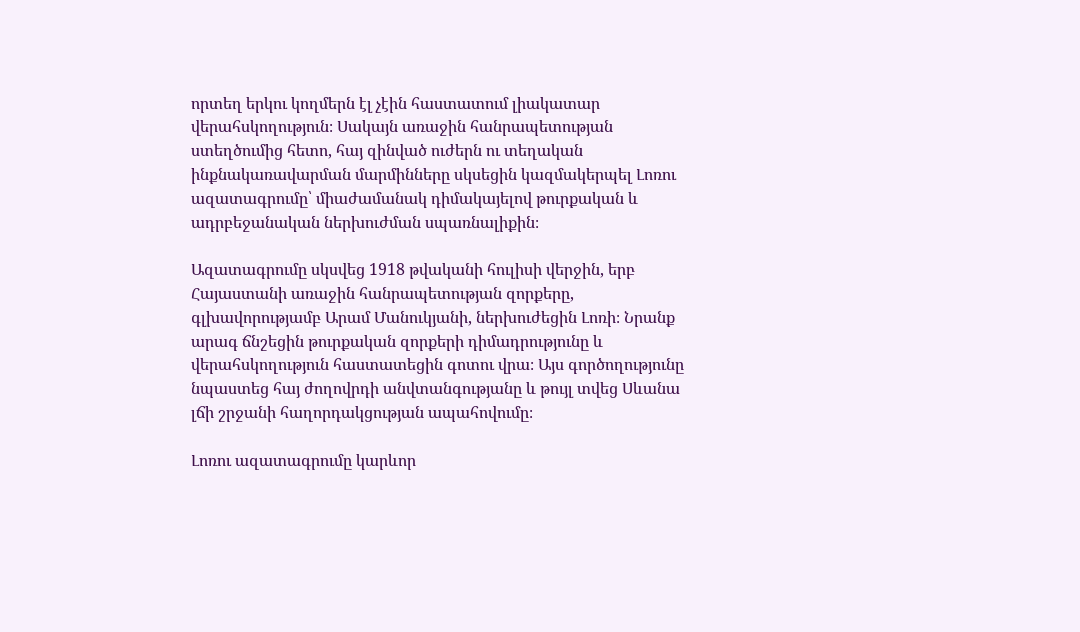որտեղ երկու կողմերն էլ չէին հաստատում լիակատար վերահսկողություն։ Սակայն առաջին հանրապետության ստեղծումից հետո, հայ զինված ուժերն ու տեղական ինքնակառավարման մարմինները սկսեցին կազմակերպել Լոռու ազատագրումը՝ միաժամանակ դիմակայելով թուրքական և ադրբեջանական ներխուժման սպառնալիքին։

Ազատագրումը սկսվեց 1918 թվականի հուլիսի վերջին, երբ Հայաստանի առաջին հանրապետության զորքերը, գլխավորությամբ Արամ Մանուկյանի, ներխուժեցին Լոռի։ Նրանք արագ ճնշեցին թուրքական զորքերի դիմադրությունը և վերահսկողություն հաստատեցին գոտու վրա։ Այս գործողությունը նպաստեց հայ ժողովրդի անվտանգությանը և թույլ տվեց Սևանա լճի շրջանի հաղորդակցության ապահովումը։

Լոռու ազատագրումը կարևոր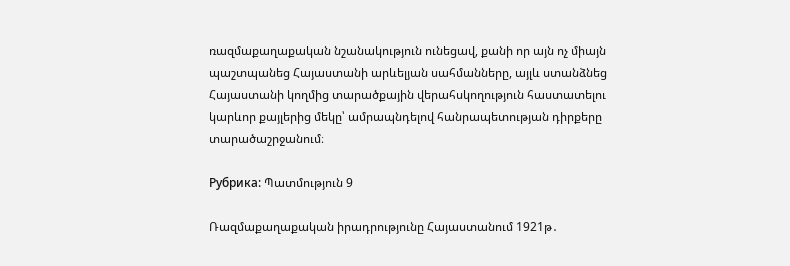ռազմաքաղաքական նշանակություն ունեցավ, քանի որ այն ոչ միայն պաշտպանեց Հայաստանի արևելյան սահմանները, այլև ստանձնեց Հայաստանի կողմից տարածքային վերահսկողություն հաստատելու կարևոր քայլերից մեկը՝ ամրապնդելով հանրապետության դիրքերը տարածաշրջանում։

Рубрика: Պատմություն 9

Ռազմաքաղաքական իրադրությունը Հայաստանում 1921թ․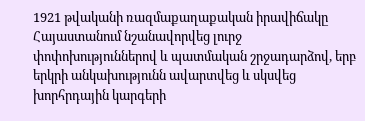1921 թվականի ռազմաքաղաքական իրավիճակը Հայաստանում նշանավորվեց լուրջ փոփոխություններով և պատմական շրջադարձով, երբ երկրի անկախությունն ավարտվեց և սկսվեց խորհրդային կարգերի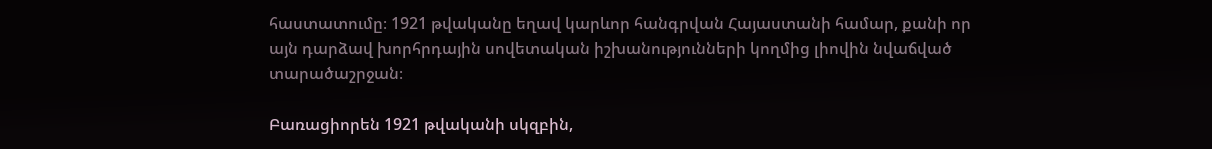հաստատումը։ 1921 թվականը եղավ կարևոր հանգրվան Հայաստանի համար, քանի որ այն դարձավ խորհրդային սովետական իշխանությունների կողմից լիովին նվաճված տարածաշրջան։

Բառացիորեն 1921 թվականի սկզբին,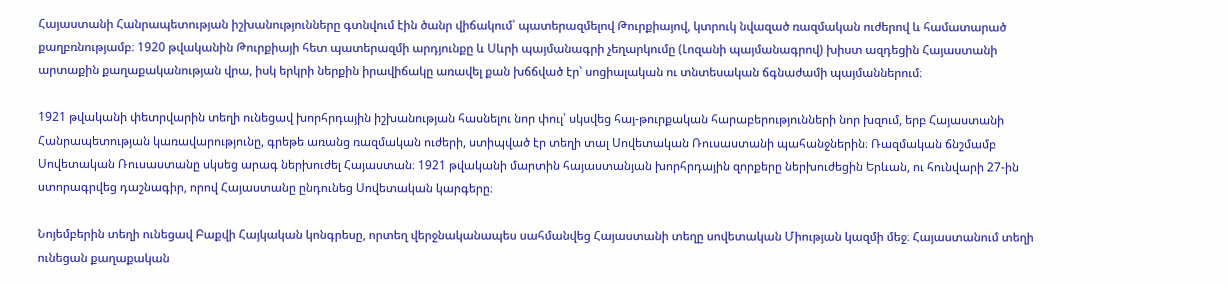Հայաստանի Հանրապետության իշխանությունները գտնվում էին ծանր վիճակում՝ պատերազմելով Թուրքիայով, կտրուկ նվազած ռազմական ուժերով և համատարած քաղբռնությամբ։ 1920 թվականին Թուրքիայի հետ պատերազմի արդյունքը և Սևրի պայմանագրի չեղարկումը (Լոզանի պայմանագրով) խիստ ազդեցին Հայաստանի արտաքին քաղաքականության վրա, իսկ երկրի ներքին իրավիճակը առավել քան խճճված էր՝ սոցիալական ու տնտեսական ճգնաժամի պայմաններում։

1921 թվականի փետրվարին տեղի ունեցավ խորհրդային իշխանության հասնելու նոր փուլ՝ սկսվեց հայ-թուրքական հարաբերությունների նոր խզում, երբ Հայաստանի Հանրապետության կառավարությունը, գրեթե առանց ռազմական ուժերի, ստիպված էր տեղի տալ Սովետական Ռուսաստանի պահանջներին։ Ռազմական ճնշմամբ Սովետական Ռուսաստանը սկսեց արագ ներխուժել Հայաստան։ 1921 թվականի մարտին հայաստանյան խորհրդային զորքերը ներխուժեցին Երևան, ու հունվարի 27-ին ստորագրվեց դաշնագիր, որով Հայաստանը ընդունեց Սովետական կարգերը։

Նոյեմբերին տեղի ունեցավ Բաքվի Հայկական կոնգրեսը, որտեղ վերջնականապես սահմանվեց Հայաստանի տեղը սովետական Միության կազմի մեջ։ Հայաստանում տեղի ունեցան քաղաքական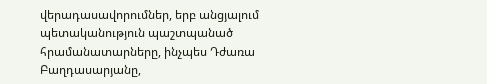վերադասավորումներ, երբ անցյալում պետականություն պաշտպանած հրամանատարները, ինչպես Դժառա Բաղդասարյանը,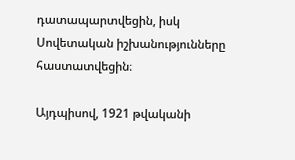դատապարտվեցին, իսկ Սովետական իշխանությունները հաստատվեցին։

Այդպիսով, 1921 թվականի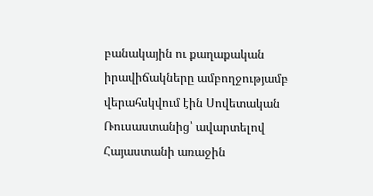բանակային ու քաղաքական իրավիճակները ամբողջությամբ վերահսկվում էին Սովետական Ռուսաստանից՝ ավարտելով Հայաստանի առաջին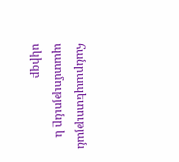հանրապետության պատմությունը և սկիզբ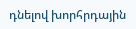դնելով խորհրդային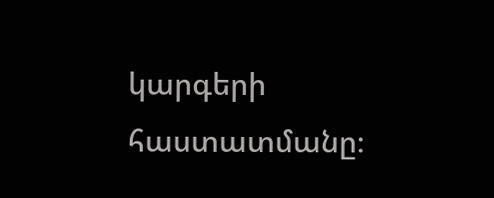կարգերի հաստատմանը։